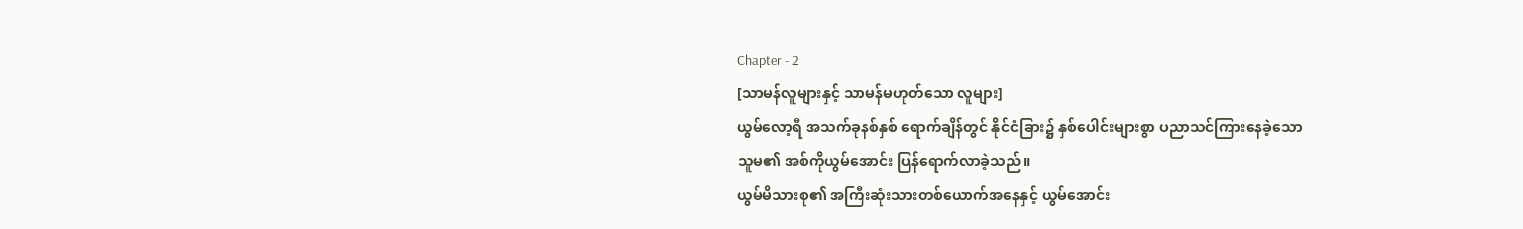Chapter - 2
[သာမန်လူများနှင့် သာမန်မဟုတ်သော လူများ]
ယွမ်လော့ရီ အသက်ခုနစ်နှစ် ရောက်ချိန်တွင် နိုင်ငံခြား၌ နှစ်ပေါင်းများစွာ ပညာသင်ကြားနေခဲ့သော
သူမ၏ အစ်ကိုယွမ်အောင်း ပြန်ရောက်လာခဲ့သည်။
ယွမ်မိသားစု၏ အကြီးဆုံးသားတစ်ယောက်အနေနှင့် ယွမ်အောင်း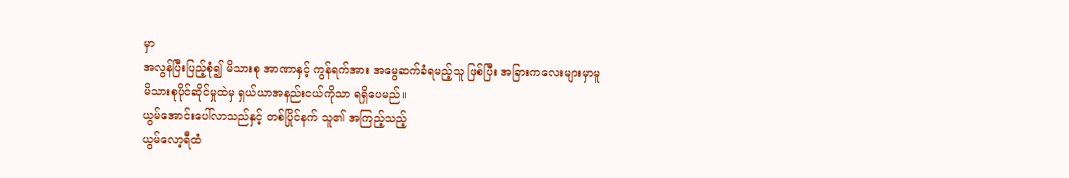မှာ
အလွန်ပြီးပြည့်စုံ၍ မိသားစု အာဏာနှင့် ကွန်ရက်အား အမွေဆက်ခံရမည့်သူ ဖြစ်ပြီး အခြားကလေးများမှာမူ
မိသားစုပိုင်ဆိုင်မှုထဲမှ ရှယ်ယာအနည်းငယ်ကိုသာ ရရှိပေမည်။
ယွမ်အောင်းပေါ်လာသည်နှင့် တစ်ပြိုင်နက် သူ၏ အကြည့်သည့်
ယွမ်လော့ရီထံ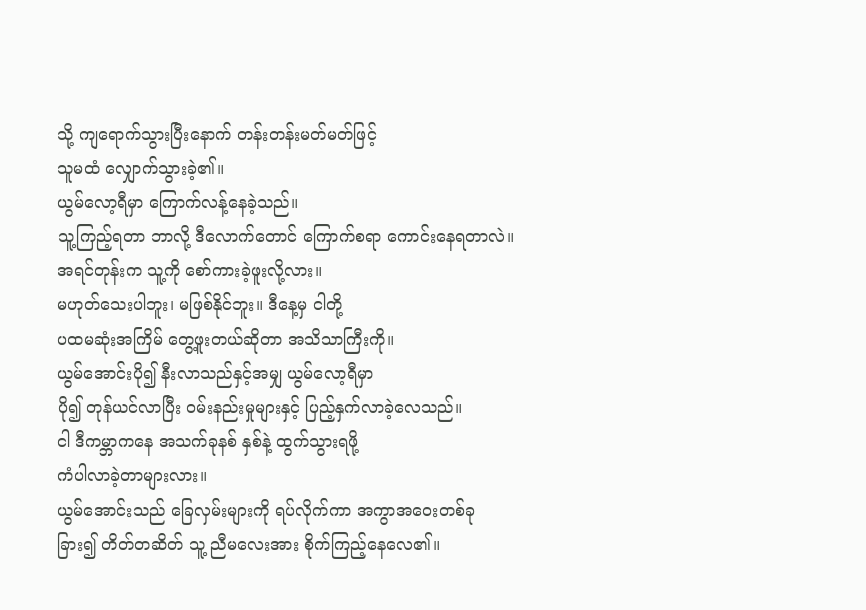သို့ ကျရောက်သွားပြီးနောက် တန်းတန်းမတ်မတ်ဖြင့်
သူမထံ လျှောက်သွားခဲ့၏။
ယွမ်လော့ရီမှာ ကြောက်လန့်နေခဲ့သည်။
သူ့ကြည့်ရတာ ဘာလို့ ဒီလောက်တောင် ကြောက်စရာ ကောင်းနေရတာလဲ။
အရင်တုန်းက သူ့ကို စော်ကားခဲ့ဖူးလို့လား။
မဟုတ်သေးပါဘူး၊ မဖြစ်နိုင်ဘူး။ ဒီနေ့မှ ငါတို့
ပထမဆုံးအကြိမ် တွေ့ဖူးတယ်ဆိုတာ အသိသာကြီးကို။
ယွမ်အောင်းပို၍ နီးလာသည်နှင့်အမျှ ယွမ်လော့ရီမှာ
ပို၍ တုန်ယင်လာပြီး ဝမ်းနည်းမှုများနှင့် ပြည့်နှက်လာခဲ့လေသည်။
ငါ ဒီကမ္ဘာကနေ အသက်ခုနစ် နှစ်နဲ့ ထွက်သွားရဖို့
ကံပါလာခဲ့တာများလား။
ယွမ်အောင်းသည် ခြေလှမ်းများကို ရပ်လိုက်ကာ အကွာအဝေးတစ်ခု
ခြား၍ တိတ်တဆိတ် သူ့ ညီမလေးအား စိုက်ကြည့်နေလေ၏။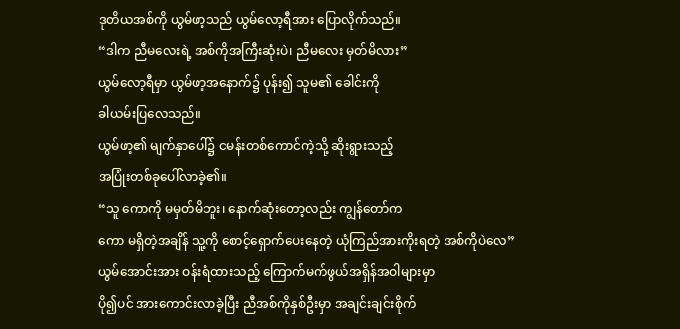ဒုတိယအစ်ကို ယွမ်ဖာ့သည် ယွမ်လော့ရီအား ပြောလိုက်သည်။
“ဒါက ညီမလေးရဲ့ အစ်ကိုအကြီးဆုံးပဲ၊ ညီမလေး မှတ်မိလား”
ယွမ်လော့ရီမှာ ယွမ်ဖာ့အနောက်၌ ပုန်း၍ သူမ၏ ခေါင်းကို
ခါယမ်းပြလေသည်။
ယွမ်ဖာ့၏ မျက်နှာပေါ်၌ ငမန်းတစ်ကောင်ကဲ့သို့ ဆိုးရွားသည့်
အပြုံးတစ်ခုပေါ်လာခဲ့၏။
“သူ ကောကို မမှတ်မိဘူး၊ နောက်ဆုံးတော့လည်း ကျွန်တော်က
ကော မရှိတဲ့အချိန် သူ့ကို စောင့်ရှောက်ပေးနေတဲ့ ယုံကြည်အားကိုးရတဲ့ အစ်ကိုပဲလေ”
ယွမ်အောင်းအား ဝန်းရံထားသည့် ကြောက်မက်ဖွယ်အရှိန်အဝါများမှာ
ပို၍ပင် အားကောင်းလာခဲ့ပြီး ညီအစ်ကိုနှစ်ဦးမှာ အချင်းချင်းစိုက်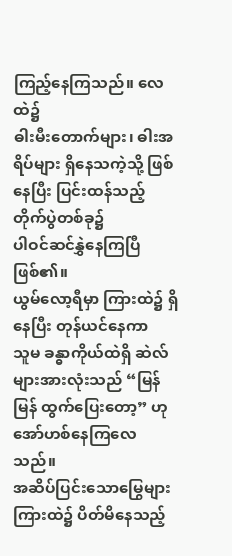ကြည့်နေကြသည်။ လေထဲ၌
ဓါးမီးတောက်များ၊ ဓါးအရိပ်များ ရှိနေသကဲ့သို့ ဖြစ်နေပြီး ပြင်းထန်သည့် တိုက်ပွဲတစ်ခု၌
ပါဝင်ဆင်နွှဲနေကြပြီ ဖြစ်၏။
ယွမ်လော့ရီမှာ ကြားထဲ၌ ရှိနေပြီး တုန်ယင်နေကာ
သူမ ခန္ဓာကိုယ်ထဲရှိ ဆဲလ်များအားလုံးသည် “မြန်မြန် ထွက်ပြေးတော့” ဟု အော်ဟစ်နေကြလေသည်။
အဆိပ်ပြင်းသောမြွေများကြားထဲ၌ ပိတ်မိနေသည့်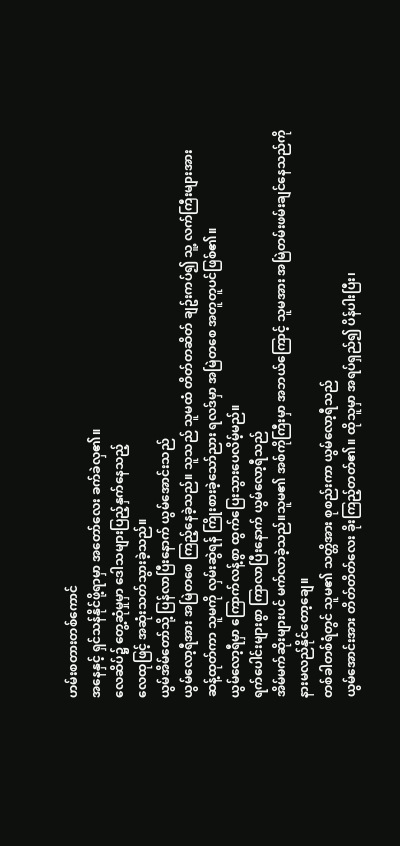ဟမ်းစတားတစ်ကောင်
အနေနှင့် ရှင်သန်နိုင်ဖို့ရာမှာ အတော်လေး ခက်ခဲလှ၏။
လေဆိပ်၌ တွေ့ဆုံမှုမှာ ဒေါသများပြည့်နှက်နေသည့်
လေထုဖြင့် အဆုံးသတ်သွားခဲ့သည်။
ယွမ်အိမ်တော်သို့ ပြန်လာပြီးနောက် ယွမ်အောင်းသည်
ယွမ်လော့ရီအား အမြဲတစေ ကြည့်နေခဲ့သည်။ သူသည် သူမထံ တိတ်တဆိတ် ချဥ်းကပ်၍ သူ့ လက်ကြီးများအား
ဆန့်ထုတ်ကာ သူမကို လှမ်းဆွဲရန် ကြိုးစားခဲ့သော်ညား ရလဒ်မှာ အမြဲတစေ အတူတူပင်ဖြစ်၏။
ယွမ်လော့ရီမှာ ကြောက်လန့်စွာ ထွက်ပြေးသွားပေလိမ့်မည်။
ရက်ပေါင်းများစွာ ကြာလာပြီးနောက် ယွမ်လော့ရီသည်
အိမ်မက်ဆိုးများပင် မက်လာခဲ့သည်။သူမ၏ အစ်ကိုကြီးမှာ အဘယ်ကြောင့် သူမအား အမြဲတမ်းဖမ်းချင်နေသည်ကို
နားမလည်နိုင်တော့ချေ။
တစ်ခါတစ်ရံတွင် သူမ၏ သတ္တိအား စုစည်းကာ ယွမ်လော့ရီသည်
ယွမ်အောင်းအား တိတ်တိတ်လေး ခိုးကြည့်တတ်၏။ ထိုသူမှာ အရပ်ရှည်၍ ပိန်ပါးပြီး၊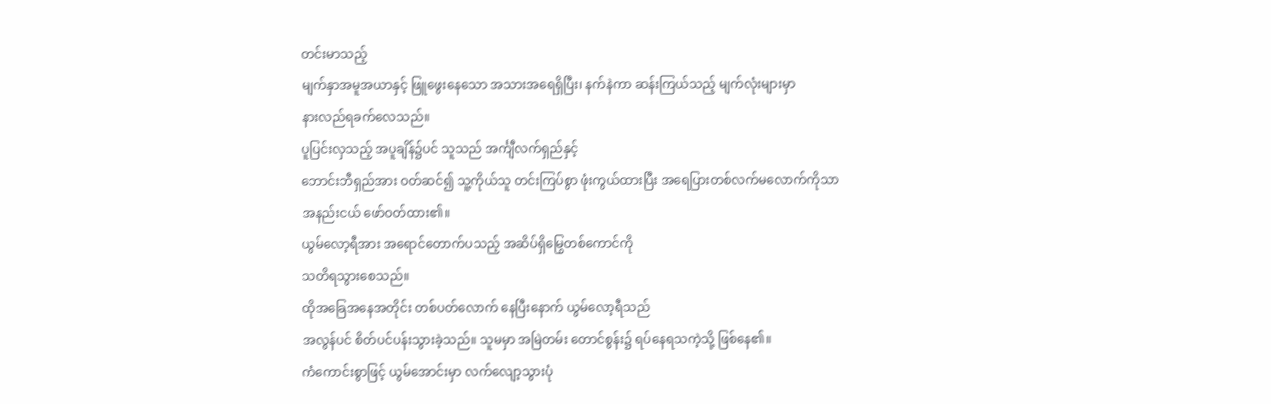တင်းမာသည့်
မျက်နှာအမူအယာနှင့် ဖြူဖွေးနေသော အသားအရေရှိပြီး၊ နက်နဲကာ ဆန်းကြယ်သည့် မျက်လုံးများမှာ
နားလည်ရခက်လေသည်။
ပူပြင်းလှသည့် အပူချိန်၌ပင် သူသည် အင်္ကျီလက်ရှည်နှင့်
ဘောင်းဘီရှည်အား ဝတ်ဆင်၍ သူ့ကိုယ်သူ တင်းကြပ်စွာ ဖုံးကွယ်ထားပြီး အရေပြားတစ်လက်မလောက်ကိုသာ
အနည်းငယ် ဖော်ဝတ်ထား၏။
ယွမ်လော့ရီအား အရောင်တောက်ပသည့် အဆိပ်ရှိမြွေတစ်ကောင်ကို
သတိရသွားစေသည်။
ထိုအခြေအနေအတိုင်း တစ်ပတ်လောက် နေပြီးနောက် ယွမ်လော့ရီသည်
အလွန်ပင် စိတ်ပင်ပန်းသွားခဲ့သည်။ သူမမှာ အမြဲတမ်း တောင်စွန်း၌ ရပ်နေရသကဲ့သို့ ဖြစ်နေ၏။
ကံကောင်းစွာဖြင့် ယွမ်အောင်းမှာ လက်လျော့သွားပုံ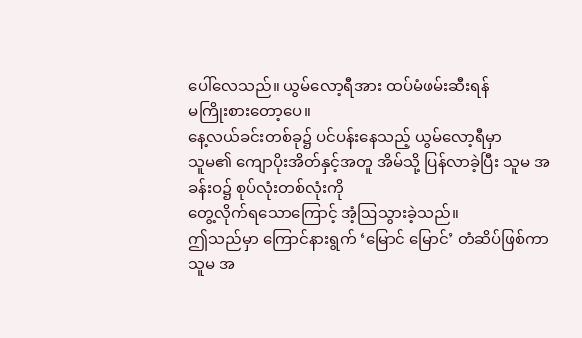ပေါ်လေသည်။ ယွမ်လော့ရီအား ထပ်မံဖမ်းဆီးရန်
မကြိုးစားတော့ပေ။
နေ့လယ်ခင်းတစ်ခု၌ ပင်ပန်းနေသည့် ယွမ်လော့ရီမှာ
သူမ၏ ကျောပိုးအိတ်နှင့်အတူ အိမ်သို့ ပြန်လာခဲ့ပြီး သူမ အခန်းဝ၌ စုပ်လုံးတစ်လုံးကို
တွေ့လိုက်ရသောကြောင့် အံ့ဩသွားခဲ့သည်။
ဤသည်မှာ ကြောင်နားရွက် ‘မြောင် မြောင်’ တံဆိပ်ဖြစ်ကာ
သူမ အ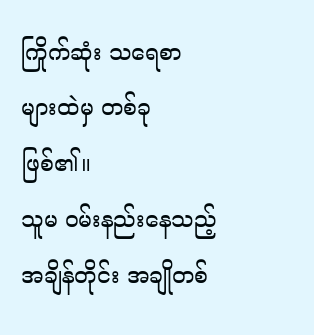ကြိုက်ဆုံး သရေစာများထဲမှ တစ်ခုဖြစ်၏။
သူမ ဝမ်းနည်းနေသည့် အချိန်တိုင်း အချိုတစ်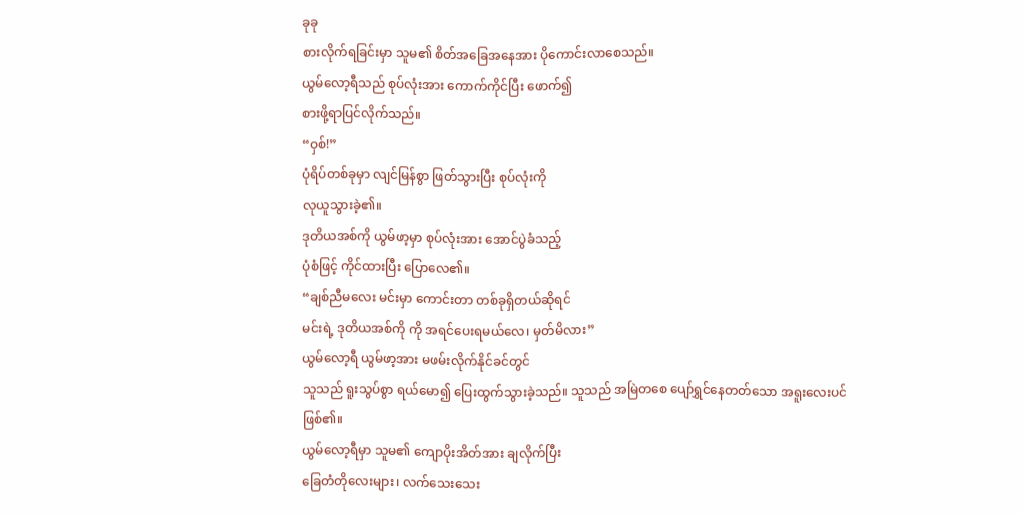ခုခု
စားလိုက်ရခြင်းမှာ သူမ၏ စိတ်အခြေအနေအား ပိုကောင်းလာစေသည်။
ယွမ်လော့ရီသည် စုပ်လုံးအား ကောက်ကိုင်ပြီး ဖောက်၍
စားဖို့ရာပြင်လိုက်သည်။
“ဝှစ်!”
ပုံရိပ်တစ်ခုမှာ လျင်မြန်စွာ ဖြတ်သွားပြီး စုပ်လုံးကို
လုယူသွားခဲ့၏။
ဒုတိယအစ်ကို ယွမ်ဖာ့မှာ စုပ်လုံးအား အောင်ပွဲခံသည့်
ပုံစံဖြင့် ကိုင်ထားပြီး ပြောလေ၏။
“ချစ်ညီမလေး မင်းမှာ ကောင်းတာ တစ်ခုရှိတယ်ဆိုရင်
မင်းရဲ့ ဒုတိယအစ်ကို ကို အရင်ပေးရမယ်လေ၊ မှတ်မိလား”
ယွမ်လော့ရီ ယွမ်ဖာ့အား မဖမ်းလိုက်နိုင်ခင်တွင်
သူသည် ရူးသွပ်စွာ ရယ်မော၍ ပြေးထွက်သွားခဲ့သည်။ သူသည် အမြဲတစေ ပျော်ရွှင်နေတတ်သော အရူးလေးပင်
ဖြစ်၏။
ယွမ်လော့ရီမှာ သူမ၏ ကျောပိုးအိတ်အား ချလိုက်ပြီး
ခြေတံတိုလေးများ၊ လက်သေးသေး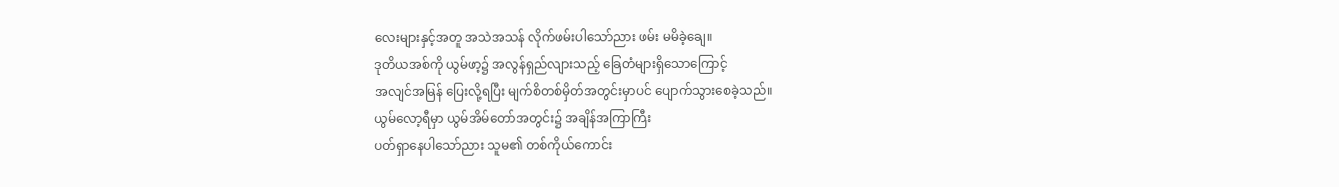လေးများနှင့်အတူ အသဲအသန် လိုက်ဖမ်းပါသော်ညား ဖမ်း မမိခဲ့ချေ။
ဒုတိယအစ်ကို ယွမ်ဖာ့၌ အလွန်ရှည်လျားသည့် ခြေတံများရှိသောကြောင့်
အလျင်အမြန် ပြေးလို့ရပြီး မျက်စိတစ်မှိတ်အတွင်းမှာပင် ပျောက်သွားစေခဲ့သည်။
ယွမ်လော့ရီမှာ ယွမ်အိမ်တော်အတွင်း၌ အချိန်အကြာကြီး
ပတ်ရှာနေပါသော်ညား သူမ၏ တစ်ကိုယ်ကောင်း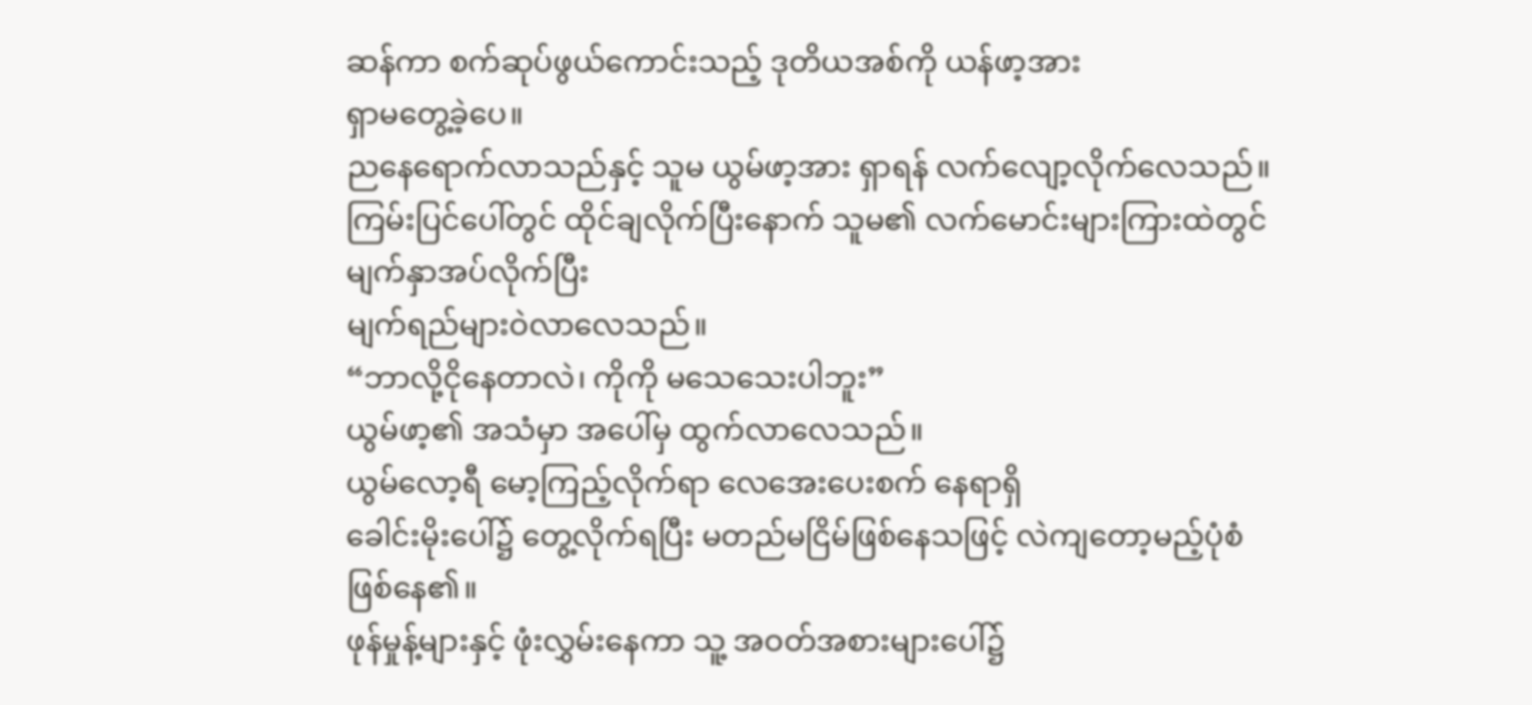ဆန်ကာ စက်ဆုပ်ဖွယ်ကောင်းသည့် ဒုတိယအစ်ကို ယန်ဖာ့အား
ရှာမတွေ့ခဲ့ပေ။
ညနေရောက်လာသည်နှင့် သူမ ယွမ်ဖာ့အား ရှာရန် လက်လျော့လိုက်လေသည်။
ကြမ်းပြင်ပေါ်တွင် ထိုင်ချလိုက်ပြီးနောက် သူမ၏ လက်မောင်းများကြားထဲတွင် မျက်နှာအပ်လိုက်ပြီး
မျက်ရည်များဝဲလာလေသည်။
“ဘာလို့ငိုနေတာလဲ၊ ကိုကို မသေသေးပါဘူး”
ယွမ်ဖာ့၏ အသံမှာ အပေါ်မှ ထွက်လာလေသည်။
ယွမ်လော့ရီ မော့ကြည့်လိုက်ရာ လေအေးပေးစက် နေရာရှိ
ခေါင်းမိုးပေါ်၌ တွေ့လိုက်ရပြီး မတည်မငြိမ်ဖြစ်နေသဖြင့် လဲကျတော့မည့်ပုံစံ ဖြစ်နေ၏။
ဖုန်မှုန့်များနှင့် ဖုံးလွှမ်းနေကာ သူ့ အဝတ်အစားများပေါ်၌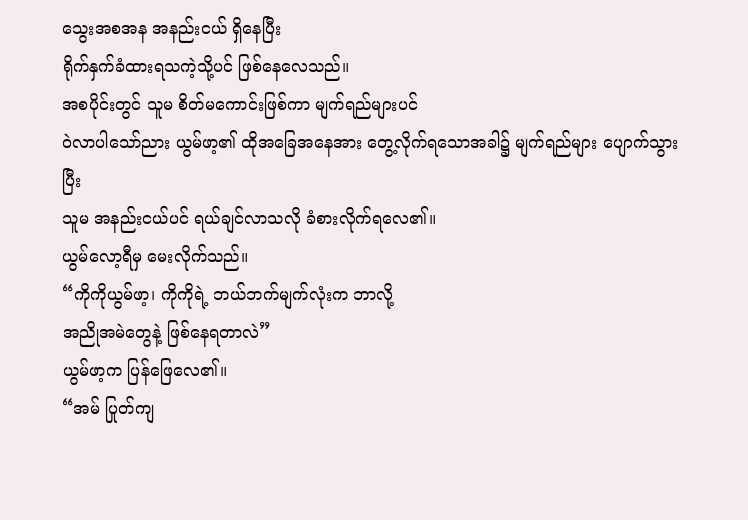သွေးအစအန အနည်းငယ် ရှိနေပြီး
ရိုက်နှက်ခံထားရသကဲ့သို့ပင် ဖြစ်နေလေသည်။
အစပိုင်းတွင် သူမ စိတ်မကောင်းဖြစ်ကာ မျက်ရည်များပင်
ဝဲလာပါသော်ညား ယွမ်ဖာ့၏ ထိုအခြေအနေအား တွေ့လိုက်ရသောအခါ၌ မျက်ရည်များ ပျောက်သွားပြီး
သူမ အနည်းငယ်ပင် ရယ်ချင်လာသလို ခံစားလိုက်ရလေ၏။
ယွမ်လော့ရီမှ မေးလိုက်သည်။
“ကိုကိုယွမ်ဖာ့၊ ကိုကိုရဲ့ ဘယ်ဘက်မျက်လုံးက ဘာလို့
အညိုအမဲတွေနဲ့ ဖြစ်နေရတာလဲ”
ယွမ်ဖာ့က ပြန်ဖြေလေ၏။
“အမ် ပြုတ်ကျ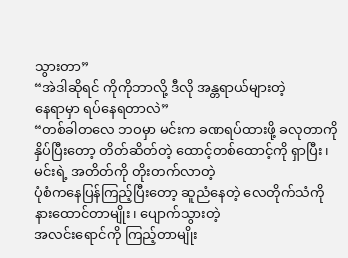သွားတာ”
“အဲဒါဆိုရင် ကိုကိုဘာလို့ ဒီလို အန္တရာယ်များတဲ့
နေရာမှာ ရပ်နေရတာလဲ”
“တစ်ခါတလေ ဘဝမှာ မင်းက ခဏရပ်ထားဖို့ ခလုတာကို
နှိပ်ပြီးတော့ တိတ်ဆိတ်တဲ့ ထောင့်တစ်ထောင့်ကို ရှာပြီး၊ မင်းရဲ့ အတိတ်ကို တိုးတက်လာတဲ့
ပုံစံကနေပြန်ကြည့်ပြီးတော့ ဆူညံနေတဲ့ လေတိုက်သံကို နားထောင်တာမျိုး၊ ပျောက်သွားတဲ့
အလင်းရောင်ကို ကြည့်တာမျိုး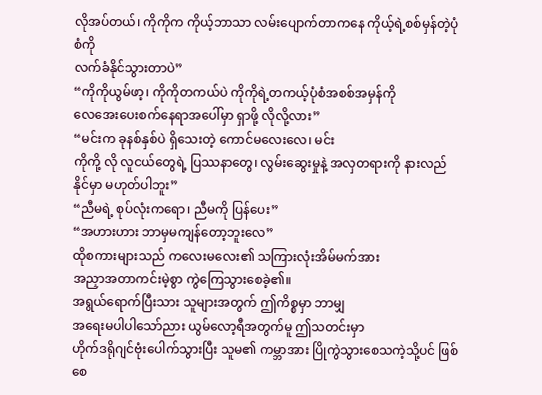လိုအပ်တယ်၊ ကိုကိုက ကိုယ့်ဘာသာ လမ်းပျောက်တာကနေ ကိုယ့်ရဲ့စစ်မှန်တဲ့ပုံစံကို
လက်ခံနိုင်သွားတာပဲ”
“ကိုကိုယွမ်ဖာ့၊ ကိုကိုတကယ်ပဲ ကိုကိုရဲ့တကယ့်ပုံစံအစစ်အမှန်ကို
လေအေးပေးစက်နေရာအပေါ်မှာ ရှာဖို့ လိုလို့လား”
“မင်းက ခုနစ်နှစ်ပဲ ရှိသေးတဲ့ ကောင်မလေးလေ၊ မင်း
ကိုကို့ လို လူငယ်တွေရဲ့ ပြဿနာတွေ၊ လွမ်းဆွေးမှုနဲ့ အလှတရားကို နားလည်နိုင်မှာ မဟုတ်ပါဘူး”
“ညီမရဲ့ စုပ်လုံးကရော၊ ညီမကို ပြန်ပေး”
“အဟားဟား ဘာမှမကျန်တော့ဘူးလေ”
ထိုစကားများသည် ကလေးမလေး၏ သကြားလုံးအိမ်မက်အား
အညှာအတာကင်းမဲ့စွာ ကွဲကြေသွားစေခဲ့၏။
အရွယ်ရောက်ပြီးသား သူများအတွက် ဤကိစ္စမှာ ဘာမျှ
အရေးမပါပါသော်ညား ယွမ်လော့ရီအတွက်မူ ဤသတင်းမှာ
ဟိုက်ဒရိုဂျင်ဗုံးပေါက်သွားပြီး သူမ၏ ကမ္ဘာအား ပြိုကွဲသွားစေသကဲ့သို့ပင် ဖြစ်စေ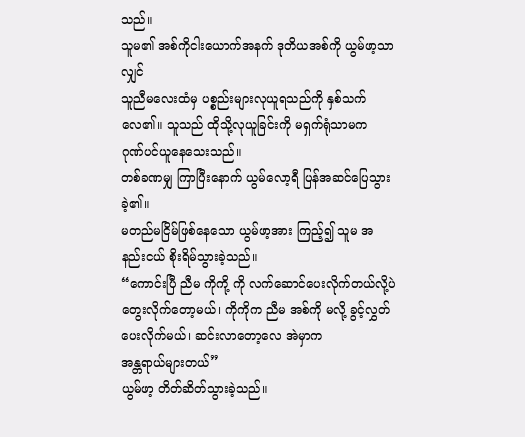သည်။
သူမ၏ အစ်ကိုငါးယောက်အနက် ဒုတိယအစ်ကို ယွမ်ဖာ့သာလျှင်
သူညီမလေးထံမှ ပစ္စည်းများလုယူရသည်ကို နှစ်သက်လေ၏။ သူသည် ထိုသို့လုယူခြင်းကို မရှက်ရုံသာမက
ဂုဏ်ပင်ယူနေသေးသည်။
တစ်ခဏမျှ ကြာပြီးနောက် ယွမ်လော့ရီ ပြန်အဆင်ပြေသွားခဲ့၏။
မတည်မငြိမ်ဖြစ်နေသော ယွမ်ဖာ့အား ကြည့်၍ သူမ အနည်းငယ် စိုးရိမ်သွားခဲ့သည်။
“ကောင်းပြီ ညီမ ကိုကို့ ကို လက်ဆောင်ပေးလိုက်တယ်လို့ပဲ
တွေးလိုက်တော့မယ်၊ ကိုကိုက ညီမ အစ်ကို မလို့ ခွင့်လွှတ်ပေးလိုက်မယ်၊ ဆင်းလာတော့လေ အဲမှာက
အန္တရာယ်များတယ်”
ယွမ်ဖာ့ တိတ်ဆိတ်သွားခဲ့သည်။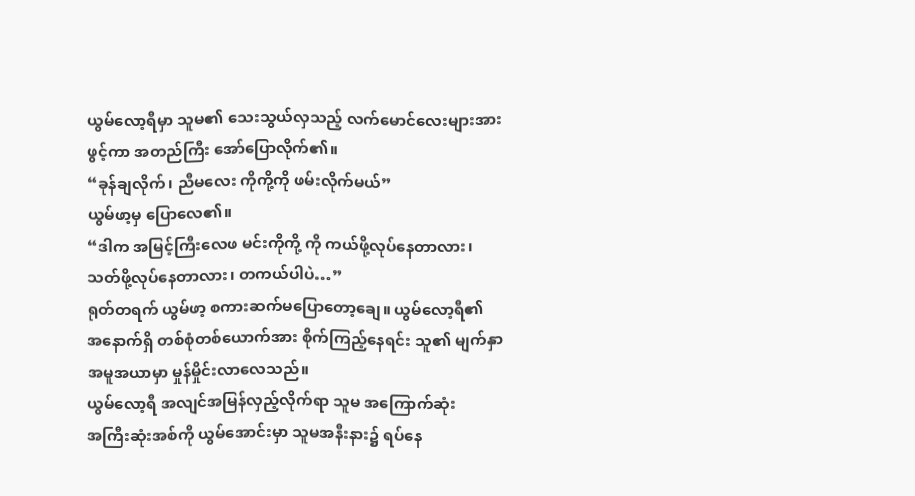ယွမ်လော့ရီမှာ သူမ၏ သေးသွယ်လှသည့် လက်မောင်လေးများအား
ဖွင့်ကာ အတည်ကြီး အော်ပြောလိုက်၏။
“ခုန်ချလိုက်၊ ညီမလေး ကိုကို့ကို ဖမ်းလိုက်မယ်”
ယွမ်ဖာ့မှ ပြောလေ၏။
“ဒါက အမြင့်ကြီးလေဖ မင်းကိုကို့ ကို ကယ်ဖို့လုပ်နေတာလား၊
သတ်ဖို့လုပ်နေတာလား၊ တကယ်ပါပဲ…”
ရုတ်တရက် ယွမ်ဖာ့ စကားဆက်မပြောတော့ချေ။ ယွမ်လော့ရီ၏
အနောက်ရှိ တစ်စုံတစ်ယောက်အား စိုက်ကြည့်နေရင်း သူ၏ မျက်နှာအမူအယာမှာ မှုန်မှိုင်းလာလေသည်။
ယွမ်လော့ရီ အလျင်အမြန်လှည့်လိုက်ရာ သူမ အကြောက်ဆုံး
အကြီးဆုံးအစ်ကို ယွမ်အောင်းမှာ သူမအနီးနား၌ ရပ်နေ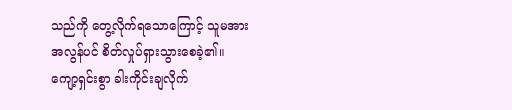သည်ကို တွေ့လိုက်ရသောကြောင့် သူမအား
အလွန်ပင် စိတ်လှုပ်ရှားသွားစေခဲ့၏။
ကျော့ရှင်းစွာ ခါးကိုင်းချလိုက်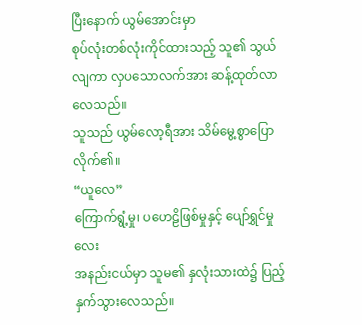ပြီးနောက် ယွမ်အောင်းမှာ
စုပ်လုံးတစ်လုံးကိုင်ထားသည့် သူ၏ သွယ်လျကာ လှပသောလက်အား ဆန့်ထုတ်လာလေသည်။
သူသည် ယွမ်လော့ရီအား သိမ်မွေ့စွာပြောလိုက်၏။
“ယူလေ”
ကြောက်ရွံ့မှု၊ ပဟေဠိဖြစ်မှုနှင့် ပျော်ရွှင်မှုလေး
အနည်းငယ်မှာ သူမ၏ နှလုံးသားထဲ၌ ပြည့်နှက်သွားလေသည်။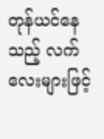တုန်ယင်နေသည့် လက်လေးများဖြင့်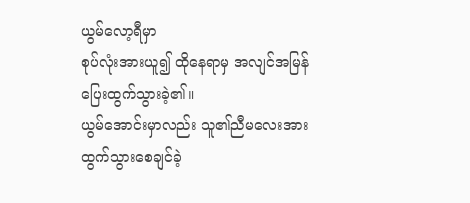ယွမ်လော့ရီမှာ
စုပ်လုံးအားယူ၍ ထိုနေရာမှ အလျင်အမြန် ပြေးထွက်သွားခဲ့၏။
ယွမ်အောင်းမှာလည်း သူ၏ညီမလေးအား ထွက်သွားစေချင်ခဲ့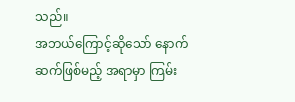သည်။
အဘယ်ကြောင့်ဆိုသော် နောက်ဆက်ဖြစ်မည့် အရာမှာ ကြမ်း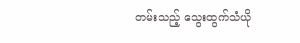တမ်းသည့် သွေးထွက်သံယို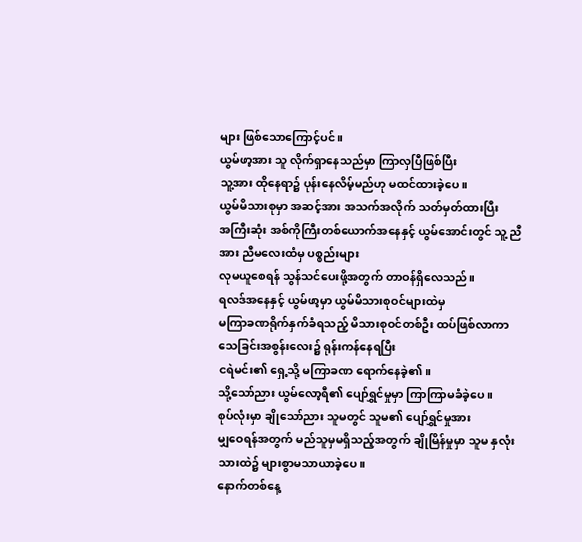များ ဖြစ်သောကြောင့်ပင်။
ယွမ်ဖာ့အား သူ လိုက်ရှာနေသည်မှာ ကြာလှပြီဖြစ်ပြီး
သူ့အား ထိုနေရာ၌ ပုန်းနေလိမ့်မည်ဟု မထင်ထားခဲ့ပေ။
ယွမ်မိသားစုမှာ အဆင့်အား အသက်အလိုက် သတ်မှတ်ထားပြီး
အကြီးဆုံး အစ်ကိုကြီးတစ်ယောက်အနေနှင့် ယွမ်အောင်းတွင် သူ့ ညီအား ညီမလေးထံမှ ပစ္စည်းများ
လုမယူစေရန် သွန်သင်ပေးဖို့အတွက် တာဝန်ရှိလေသည်။
ရလဒ်အနေနှင့် ယွမ်ဖာ့မှာ ယွမ်မိသားစုဝင်များထဲမှ
မကြာခဏရိုက်နှက်ခံရသည့် မိသားစုဝင်တစ်ဦး ထပ်ဖြစ်လာကာ သေခြင်းအစွန်းလေး၌ ရုန်းကန်နေရပြီး
ငရဲမင်း၏ ရှေ့သို့ မကြာခဏ ရောက်နေခဲ့၏။
သို့သော်ညား ယွမ်လော့ရီ၏ ပျော်ရွှင်မှုမှာ ကြာကြာမခံခဲ့ပေ။
စုပ်လုံးမှာ ချိုသော်ညား သူမတွင် သူမ၏ ပျော်ရွှင်မှုအား
မျှဝေရန်အတွက် မည်သူမှမရှိသည့်အတွက် ချိုမြိန်မှုမှာ သူမ နှလုံးသားထဲ၌ များစွာမသာယာခဲ့ပေ။
နောက်တစ်နေ့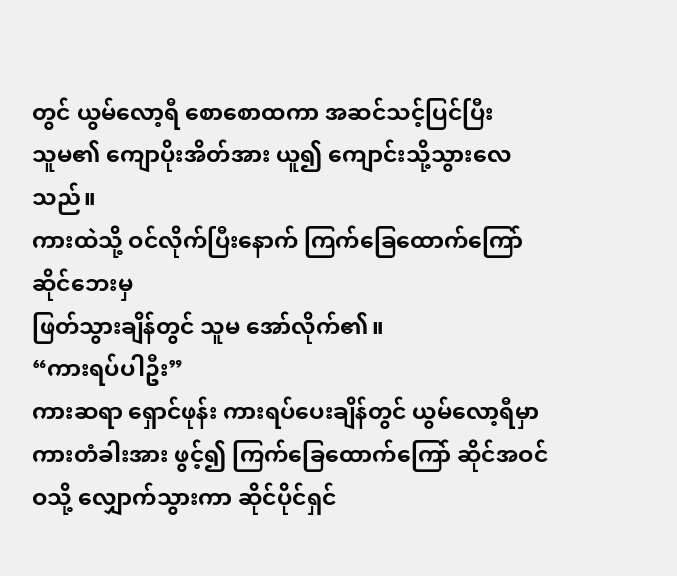တွင် ယွမ်လော့ရီ စောစောထကာ အဆင်သင့်ပြင်ပြီး
သူမ၏ ကျောပိုးအိတ်အား ယူ၍ ကျောင်းသို့သွားလေသည်။
ကားထဲသို့ ဝင်လိုက်ပြီးနောက် ကြက်ခြေထောက်ကြော်ဆိုင်ဘေးမှ
ဖြတ်သွားချိန်တွင် သူမ အော်လိုက်၏။
“ကားရပ်ပါဦး”
ကားဆရာ ရှောင်ဖုန်း ကားရပ်ပေးချိန်တွင် ယွမ်လော့ရီမှာ
ကားတံခါးအား ဖွင့်၍ ကြက်ခြေထောက်ကြော် ဆိုင်အဝင်ဝသို့ လျှောက်သွားကာ ဆိုင်ပိုင်ရှင်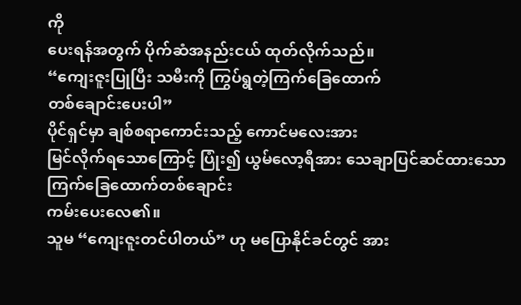ကို
ပေးရန်အတွက် ပိုက်ဆံအနည်းငယ် ထုတ်လိုက်သည်။
“ကျေးဇူးပြုပြီး သမီးကို ကြွပ်ရွတဲ့ကြက်ခြေထောက်
တစ်ချောင်းပေးပါ”
ပိုင်ရှင်မှာ ချစ်စရာကောင်းသည့် ကောင်မလေးအား
မြင်လိုက်ရသောကြောင့် ပြုံး၍ ယွမ်လော့ရီအား သေချာပြင်ဆင်ထားသော ကြက်ခြေထောက်တစ်ချောင်း
ကမ်းပေးလေ၏။
သူမ “ကျေးဇူးတင်ပါတယ်” ဟု မပြောနိုင်ခင်တွင် အား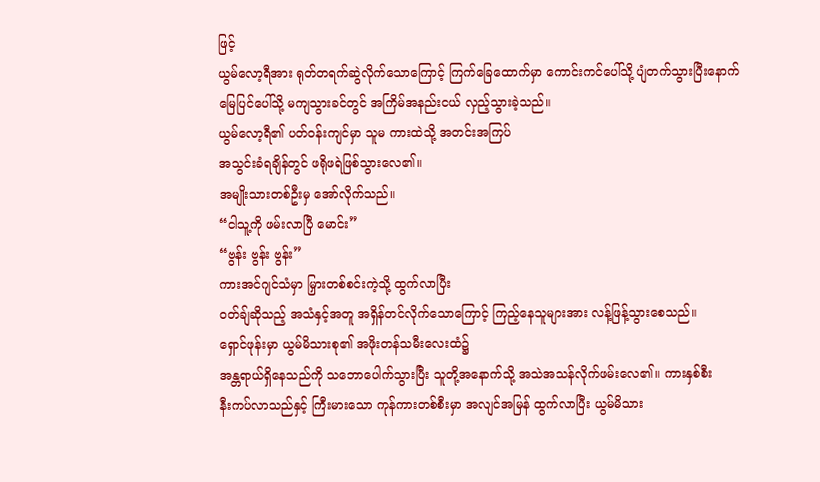ဖြင့်
ယွမ်လော့ရီအား ရုတ်တရက်ဆွဲလိုက်သောကြောင့် ကြက်ခြေထောက်မှာ ကောင်းကင်ပေါ်သို့ ပျံတက်သွားပြီးနောက်
မြေပြင်ပေါ်သို့ မကျသွားခင်တွင် အကြိမ်အနည်းငယ် လှည့်သွားခဲ့သည်။
ယွမ်လော့ရီ၏ ပတ်ဝန်းကျင်မှာ သူမ ကားထဲသို့ အတင်းအကြပ်
အသွင်းခံရချိန်တွင် ဖရိုဖရဲဖြစ်သွားလေ၏။
အမျိုးသားတစ်ဦးမှ အော်လိုက်သည်။
“ငါသူ့ကို ဖမ်းလာပြီ မောင်း”
“ဗွန်း ဗွန်း ဗွန်း”
ကားအင်ဂျင်သံမှာ မြှားတစ်စင်းကဲ့သို့ ထွက်လာပြီး
ဝတ်ချ်ဆိုသည့် အသံနှင့်အတူ အရှိန်တင်လိုက်သောကြောင့် ကြည့်နေသူများအား လန့်ဖြန့်သွားစေသည်။
ရှောင်ဖုန်းမှာ ယွမ်မိသားစု၏ အဖိုးတန်သမီးလေးထံ၌
အန္တရာယ်ရှိနေသည်ကို သဘောပေါက်သွားပြီး သူတို့အနောက်သို့ အသဲအသန်လိုက်ဖမ်းလေ၏။ ကားနှစ်စီး
နီးကပ်လာသည်နှင့် ကြီးမားသော ကုန်ကားတစ်စီးမှာ အလျင်အမြန် ထွက်လာပြီး ယွမ်မိသား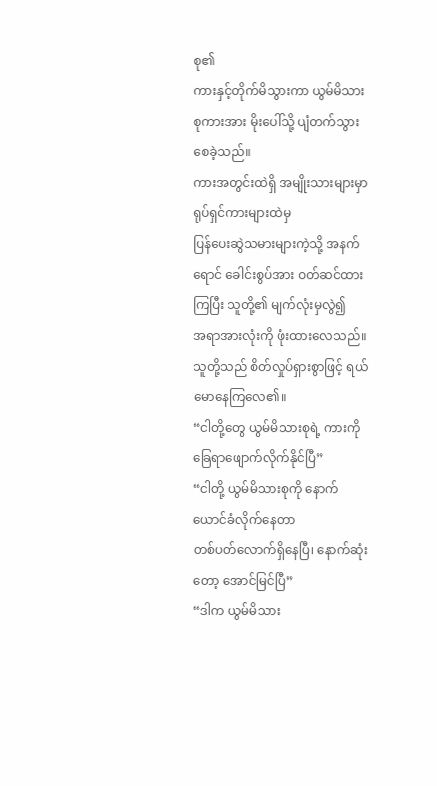စု၏
ကားနှင့်တိုက်မိသွားကာ ယွမ်မိသားစုကားအား မိုးပေါ်သို့ ပျံတက်သွားစေခဲ့သည်။
ကားအတွင်းထဲရှိ အမျိုးသားများမှာ ရုပ်ရှင်ကားများထဲမှ
ပြန်ပေးဆွဲသမားများကဲ့သို့ အနက်ရောင် ခေါင်းစွပ်အား ဝတ်ဆင်ထားကြပြီး သူတို့၏ မျက်လုံးမှလွဲ၍
အရာအားလုံးကို ဖုံးထားလေသည်။ သူတို့သည် စိတ်လှုပ်ရှားစွာဖြင့် ရယ်မောနေကြလေ၏။
“ငါတို့တွေ ယွမ်မိသားစုရဲ့ ကားကို ခြေရာဖျောက်လိုက်နိုင်ပြီ”
“ငါတို့ ယွမ်မိသားစုကို နောက်ယောင်ခံလိုက်နေတာ
တစ်ပတ်လောက်ရှိနေပြီ၊ နောက်ဆုံးတော့ အောင်မြင်ပြီ”
“ဒါက ယွမ်မိသား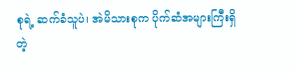စုရဲ့ ဆက်ခံသူပဲ၊ အဲမိသားစုက ပိုက်ဆံအများကြီးရှိတဲ့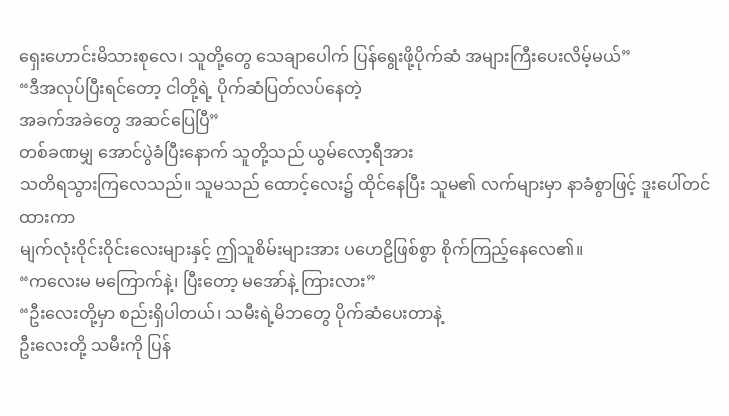ရှေးဟောင်းမိသားစုလေ၊ သူတို့တွေ သေချာပေါက် ပြန်ရွေးဖို့ပိုက်ဆံ အများကြီးပေးလိမ့်မယ်”
“ဒီအလုပ်ပြီးရင်တော့ ငါတို့ရဲ့ ပိုက်ဆံပြတ်လပ်နေတဲ့
အခက်အခဲတွေ အဆင်ပြေပြီ”
တစ်ခဏမျှ အောင်ပွဲခံပြီးနောက် သူတို့သည် ယွမ်လော့ရီအား
သတိရသွားကြလေသည်။ သူမသည် ထောင့်လေး၌ ထိုင်နေပြီး သူမ၏ လက်များမှာ နာခံစွာဖြင့် ဒူးပေါ်တင်ထားကာ
မျက်လုံးဝိုင်းဝိုင်းလေးများနှင့် ဤသူစိမ်းများအား ပဟေဠိဖြစ်စွာ စိုက်ကြည့်နေလေ၏။
“ကလေးမ မကြောက်နဲ့၊ ပြီးတော့ မအော်နဲ့ ကြားလား”
“ဦးလေးတို့မှာ စည်းရှိပါတယ်၊ သမီးရဲ့မိဘတွေ ပိုက်ဆံပေးတာနဲ့
ဦးလေးတို့ သမီးကို ပြန်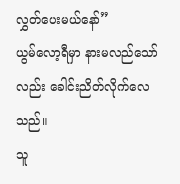လွှတ်ပေးမယ်နော်”
ယွမ်လော့ရီမှာ နားမလည်သော်လည်း ခေါင်းညိတ်လိုက်လေသည်။
သူ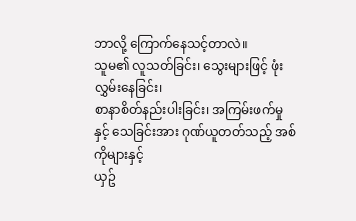ဘာလို့ ကြောက်နေသင့်တာလဲ။
သူမ၏ လူသတ်ခြင်း၊ သွေးများဖြင့် ဖုံးလွှမ်းနေခြင်း၊
စာနာစိတ်နည်းပါးခြင်း၊ အကြမ်းဖက်မှုနှင့် သေခြင်းအား ဂုဏ်ယူတတ်သည့် အစ်ကိုများနှင့်
ယှဥ်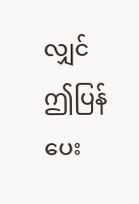လျှင် ဤပြန်ပေး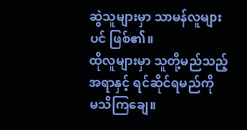ဆွဲသူများမှာ သာမန်လူများပင် ဖြစ်၏။
ထိုလူများမှာ သူတို့မည်သည့်အရာနှင့် ရင်ဆိုင်ရမည်ကို
မသိကြချေ။